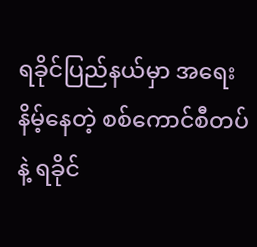ရခိုင်ပြည်နယ်မှာ အရေးနိမ့်နေတဲ့ စစ်ကောင်စီတပ်နဲ့ ရခိုင်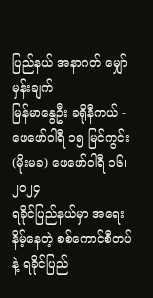ပြည်နယ် အနာဂတ် မျှော်မှန်းချက်
မြန်မာနွေဦး ခရိုနီကယ် - ဖေဖော်ဝါရီ ၁၅ မြင်ကွင်း
(မိုးမခ) ဖေဖော်ဝါရီ ၁၆၊ ၂၀၂၄
ရခိုင်ပြည်နယ်မှာ အရေးနိမ့်နေတဲ့ စစ်ကောင်စီတပ်နဲ့ ရခိုင်ပြည်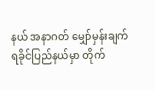နယ် အနာဂတ် မျှော်မှန်းချက်
ရခိုင်ပြည်နယ်မှာ တိုက်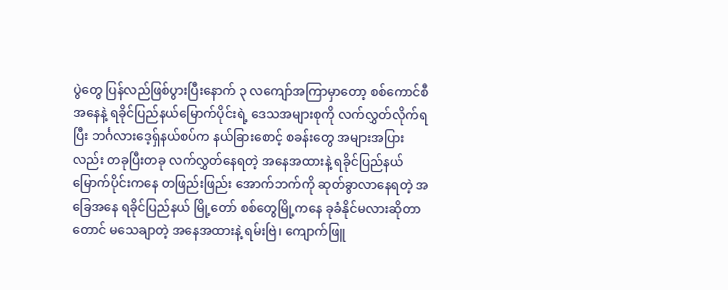ပွဲတွေ ပြန်လည်ဖြစ်ပွားပြီးနောက် ၃ လကျော်အကြာမှာတော့ စစ်ကောင်စီ အနေနဲ့ ရခိုင်ပြည်နယ်မြောက်ပိုင်းရဲ့ ဒေသအများစုကို လက်လွှတ်လိုက်ရပြီး ဘင်္ဂလားဒေ့ရှ်နယ်စပ်က နယ်ခြားစောင့် စခန်းတွေ အများအပြားလည်း တခုပြီးတခု လက်လွှတ်နေရတဲ့ အနေအထားနဲ့ ရခိုင်ပြည်နယ် မြောက်ပိုင်းကနေ တဖြည်းဖြည်း အောက်ဘက်ကို ဆုတ်ခွာလာနေရတဲ့ အခြေအနေ ရခိုင်ပြည်နယ် မြို့တော် စစ်တွေမြို့ကနေ ခုခံနိုင်မလားဆိုတာတောင် မသေချာတဲ့ အနေအထားနဲ့ ရမ်းဗြဲ၊ ကျောက်ဖြူ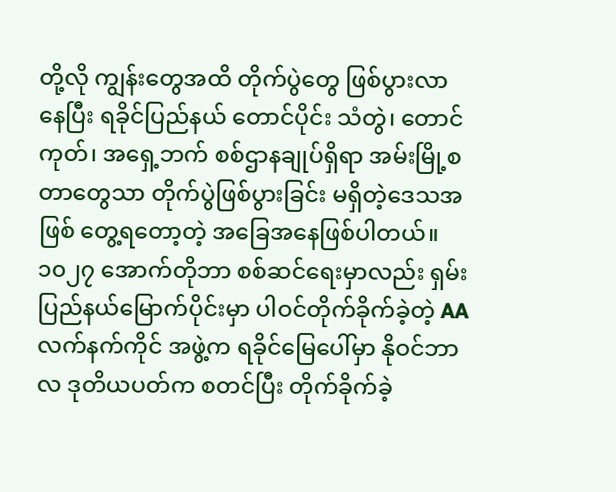တို့လို ကျွန်းတွေအထိ တိုက်ပွဲတွေ ဖြစ်ပွားလာနေပြီး ရခိုင်ပြည်နယ် တောင်ပိုင်း သံတွဲ၊ တောင်ကုတ်၊ အရှေ့ဘက် စစ်ဌာနချုပ်ရှိရာ အမ်းမြို့စတာတွေသာ တိုက်ပွဲဖြစ်ပွားခြင်း မရှိတဲ့ဒေသအဖြစ် တွေ့ရတော့တဲ့ အခြေအနေဖြစ်ပါတယ်။
၁၀၂၇ အောက်တိုဘာ စစ်ဆင်ရေးမှာလည်း ရှမ်းပြည်နယ်မြောက်ပိုင်းမှာ ပါဝင်တိုက်ခိုက်ခဲ့တဲ့ AA လက်နက်ကိုင် အဖွဲ့က ရခိုင်မြေပေါ်မှာ နိုဝင်ဘာလ ဒုတိယပတ်က စတင်ပြီး တိုက်ခိုက်ခဲ့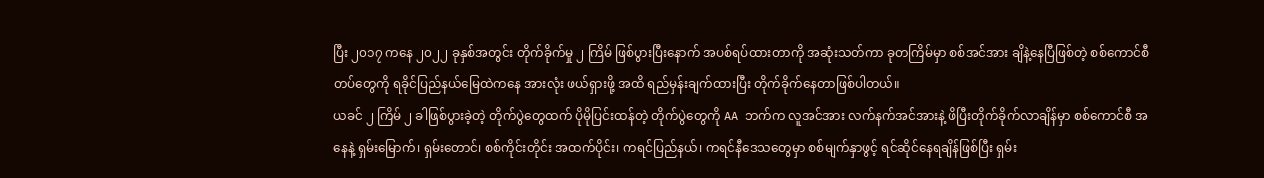ပြီး ၂၀၁၇ ကနေ ၂၀၂၂ ခုနှစ်အတွင်း တိုက်ခိုက်မှု ၂ ကြိမ် ဖြစ်ပွားပြီးနောက် အပစ်ရပ်ထားတာကို အဆုံးသတ်ကာ ခုတကြိမ်မှာ စစ်အင်အား ချိနဲ့နေပြီဖြစ်တဲ့ စစ်ကောင်စီတပ်တွေကို ရခိုင်ပြည်နယ်မြေထဲကနေ အားလုံး ဖယ်ရှားဖို့ အထိ ရည်မှန်းချက်ထားပြီး တိုက်ခိုက်နေတာဖြစ်ပါတယ်။
ယခင် ၂ ကြိမ် ၂ ခါဖြစ်ပွားခဲ့တဲ့ တိုက်ပွဲတွေထက် ပိုမိုပြင်းထန်တဲ့ တိုက်ပွဲတွေကို AA ဘက်က လူအင်အား လက်နက်အင်အားနဲ့ ဖိပြီးတိုက်ခိုက်လာချိန်မှာ စစ်ကောင်စီ အနေနဲ့ ရှမ်းမြောက်၊ ရှမ်းတောင်၊ စစ်ကိုင်းတိုင်း အထက်ပိုင်း၊ ကရင်ပြည်နယ်၊ ကရင်နီဒေသတွေမှာ စစ်မျက်နှာဖွင့် ရင်ဆိုင်နေရချိန်ဖြစ်ပြီး ရှမ်း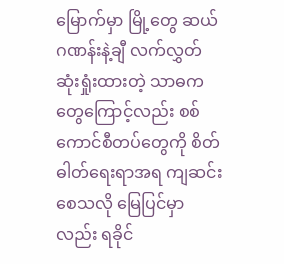မြောက်မှာ မြို့တွေ ဆယ်ဂဏန်းနဲ့ချီ လက်လွှတ်ဆုံးရှုံးထားတဲ့ သာဓကတွေကြောင့်လည်း စစ်ကောင်စီတပ်တွေကို စိတ်ဓါတ်ရေးရာအရ ကျဆင်းစေသလို မြေပြင်မှာလည်း ရခိုင်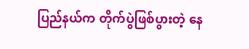ပြည်နယ်က တိုက်ပွဲဖြစ်ပွားတဲ့ နေ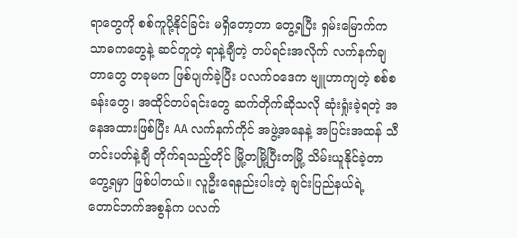ရာတွေကို စစ်ကူပို့နိုင်ခြင်း မရှိတော့တာ တွေ့ရပြီး ရှမ်းမြောက်က သာဓကတွေနဲ့ ဆင်တူတဲ့ ရာနဲ့ချီတဲ့ တပ်ရင်းအလိုက် လက်နက်ချတာတွေ တခုမက ဖြစ်ပျက်ခဲ့ပြီး ပလက်ဝဒေက ဗျူဟာကျတဲ့ စစ်စခန်းတွေ၊ အထိုင်တပ်ရင်းတွေ ဆက်တိုက်ဆိုသလို ဆုံးရှုံးခဲ့ရတဲ့ အနေအထားဖြစ်ပြီး AA လက်နက်ကိုင် အဖွဲ့အနေနဲ့ အပြင်းအထန် သီတင်းပတ်နဲ့ချီ တိုက်ရသည့်တိုင် မြို့တမြို့ပြီးတမြို့ သိမ်းယူနိုင်ခဲ့တာတွေ့ရမှာ ဖြစ်ပါတယ်။ လူဦးရေနည်းပါးတဲ့ ချင်းပြည်နယ်ရဲ့ တောင်ဘက်အစွန်က ပလက်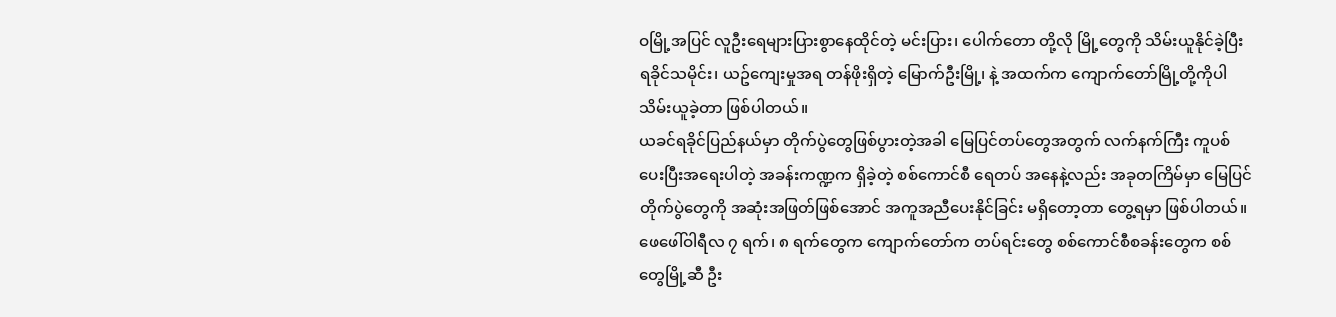ဝမြို့အပြင် လူဦးရေများပြားစွာနေထိုင်တဲ့ မင်းပြား၊ ပေါက်တော တို့လို မြို့တွေကို သိမ်းယူနိုင်ခဲ့ပြီး ရခိုင်သမိုင်း၊ ယဥ်ကျေးမှုအရ တန်ဖိုးရှိတဲ့ မြောက်ဦးမြို့၊ နဲ့ အထက်က ကျောက်တော်မြို့တို့ကိုပါ သိမ်းယူခဲ့တာ ဖြစ်ပါတယ်။
ယခင်ရခိုင်ပြည်နယ်မှာ တိုက်ပွဲတွေဖြစ်ပွားတဲ့အခါ မြေပြင်တပ်တွေအတွက် လက်နက်ကြီး ကူပစ်ပေးပြီးအရေးပါတဲ့ အခန်းကဏ္ဍက ရှိခဲ့တဲ့ စစ်ကောင်စီ ရေတပ် အနေနဲ့လည်း အခုတကြိမ်မှာ မြေပြင်တိုက်ပွဲတွေကို အဆုံးအဖြတ်ဖြစ်အောင် အကူအညီပေးနိုင်ခြင်း မရှိတော့တာ တွေ့ရမှာ ဖြစ်ပါတယ်။ ဖေဖေါ်ဝါရီလ ၇ ရက်၊ ၈ ရက်တွေက ကျောက်တော်က တပ်ရင်းတွေ စစ်ကောင်စီစခန်းတွေက စစ်တွေမြို့ဆီ ဦး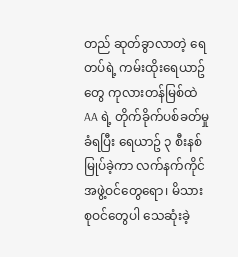တည် ဆုတ်ခွာလာတဲ့ ရေတပ်ရဲ့ ကမ်းထိုးရေယာဥ်တွေ ကုလားတန်မြစ်ထဲ AA ရဲ့ တိုက်ခိုက်ပစ်ခတ်မှု ခံရပြီး ရေယာဥ် ၃ စီးနစ်မြုပ်ခဲ့ကာ လက်နက်ကိုင်အဖွဲ့ဝင်တွေရော၊ မိသားစုဝင်တွေပါ သေဆုံးခဲ့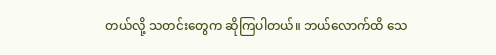တယ်လို့ သတင်းတွေက ဆိုကြပါတယ်။ ဘယ်လောက်ထိ သေ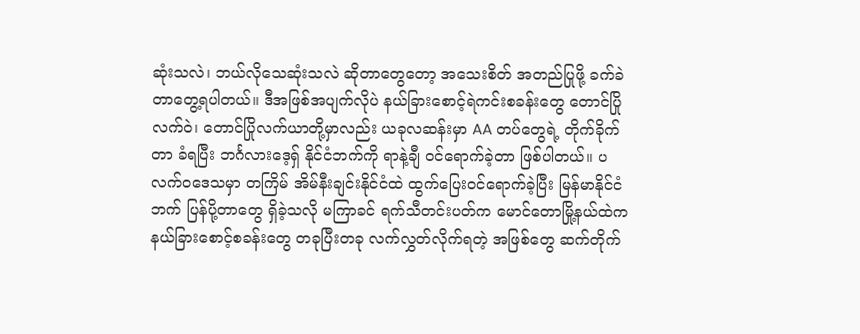ဆုံးသလဲ၊ ဘယ်လိုသေဆုံးသလဲ ဆိုတာတွေတော့ အသေးစိတ် အတည်ပြုဖို့ ခက်ခဲတာတွေ့ရပါတယ်။ ဒီအဖြစ်အပျက်လိုပဲ နယ်ခြားစောင့်ရဲကင်းစခန်းတွေ တောင်ပြိုလက်ဝဲ၊ တောင်ပြိုလက်ယာတို့မှာလည်း ယခုလဆန်းမှာ AA တပ်တွေရဲ့ တိုက်ခိုက်တာ ခံရပြီး ဘင်္ဂလားဒေ့ရှ် နိုင်ငံဘက်ကို ရာနဲ့ချီ ဝင်ရောက်ခဲ့တာ ဖြစ်ပါတယ်။ ပလက်ဝဒေသမှာ တကြိမ် အိမ်နီးချင်းနိုင်ငံထဲ ထွက်ပြေးဝင်ရောက်ခဲ့ပြီး မြန်မာနိုင်ငံဘက် ပြန်ပို့တာတွေ ရှိခဲ့သလို မကြာခင် ရက်သီတင်းပတ်က မောင်တောမြို့နယ်ထဲက နယ်ခြားစောင့်စခန်းတွေ တခုပြီးတခု လက်လွှတ်လိုက်ရတဲ့ အဖြစ်တွေ ဆက်တိုက်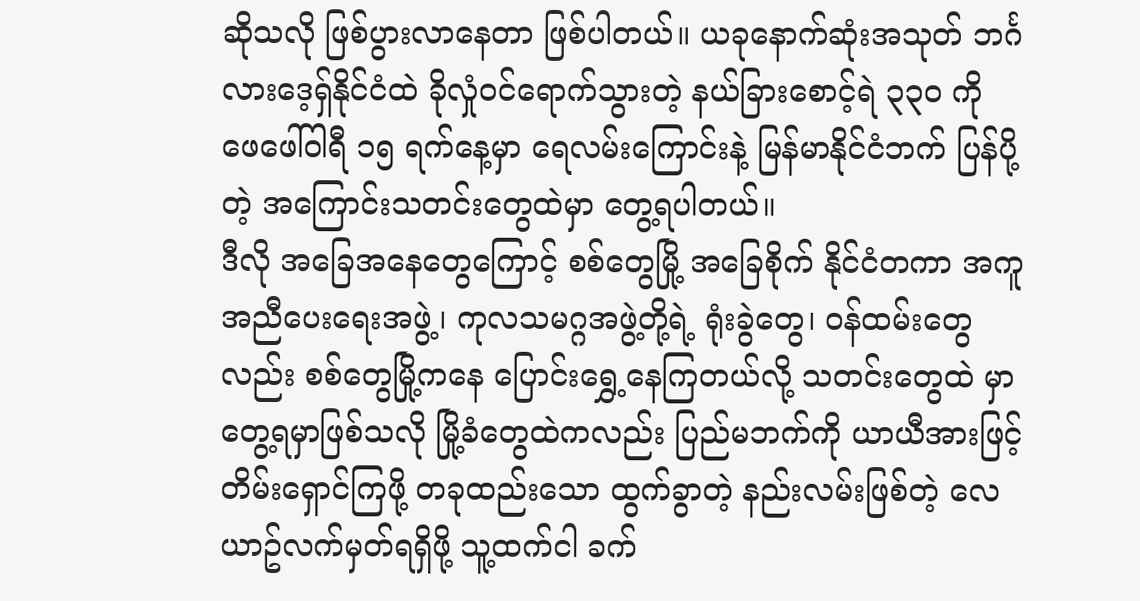ဆိုသလို ဖြစ်ပွားလာနေတာ ဖြစ်ပါတယ်။ ယခုနောက်ဆုံးအသုတ် ဘင်္ဂလားဒေ့ရှ်နိုင်ငံထဲ ခိုလှုံဝင်ရောက်သွားတဲ့ နယ်ခြားစောင့်ရဲ ၃၃၀ ကို ဖေဖေါ်ဝါရီ ၁၅ ရက်နေ့မှာ ရေလမ်းကြောင်းနဲ့ မြန်မာနိုင်ငံဘက် ပြန်ပို့တဲ့ အကြောင်းသတင်းတွေထဲမှာ တွေ့ရပါတယ်။
ဒီလို အခြေအနေတွေကြောင့် စစ်တွေမြို့ အခြေစိုက် နိုင်ငံတကာ အကူအညီပေးရေးအဖွဲ့၊ ကုလသမဂ္ဂအဖွဲ့တို့ရဲ့ ရုံးခွဲတွေ၊ ဝန်ထမ်းတွေလည်း စစ်တွေမြို့ကနေ ပြောင်းရွှေ့နေကြတယ်လို့ သတင်းတွေထဲ မှာ တွေ့ရမှာဖြစ်သလို မြို့ခံတွေထဲကလည်း ပြည်မဘက်ကို ယာယီအားဖြင့် တိမ်းရှောင်ကြဖို့ တခုထည်းသော ထွက်ခွာတဲ့ နည်းလမ်းဖြစ်တဲ့ လေယာဥ်လက်မှတ်ရရှိဖို့ သူ့ထက်ငါ ခက်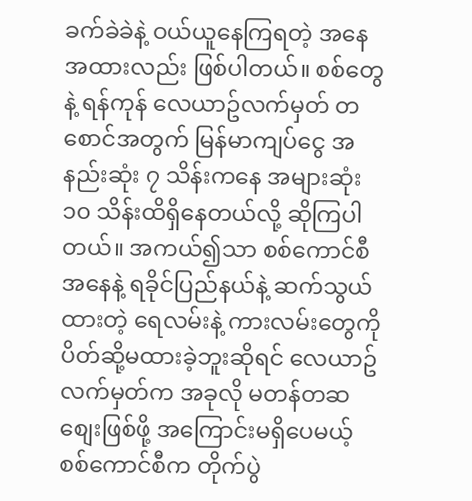ခက်ခဲခဲနဲ့ ဝယ်ယူနေကြရတဲ့ အနေအထားလည်း ဖြစ်ပါတယ်။ စစ်တွေနဲ့ ရန်ကုန် လေယာဥ်လက်မှတ် တစောင်အတွက် မြန်မာကျပ်ငွေ အနည်းဆုံး ၇ သိန်းကနေ အများဆုံး ၁၀ သိန်းထိရှိနေတယ်လို့ ဆိုကြပါတယ်။ အကယ်၍သာ စစ်ကောင်စီအနေနဲ့ ရခိုင်ပြည်နယ်နဲ့ ဆက်သွယ်ထားတဲ့ ရေလမ်းနဲ့ ကားလမ်းတွေကို ပိတ်ဆို့မထားခဲ့ဘူးဆိုရင် လေယာဥ်လက်မှတ်က အခုလို မတန်တဆ စျေးဖြစ်ဖို့ အကြောင်းမရှိပေမယ့် စစ်ကောင်စီက တိုက်ပွဲ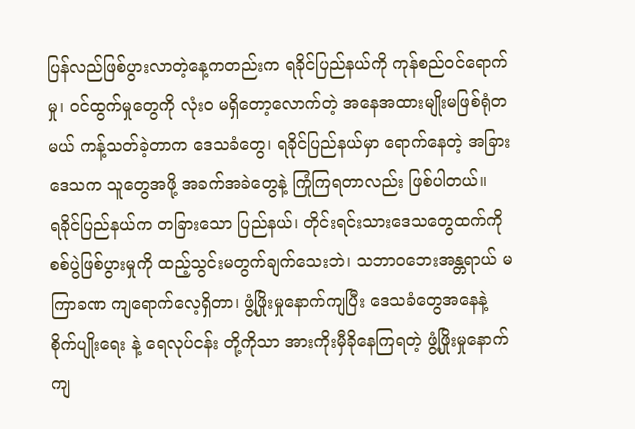ပြန်လည်ဖြစ်ပွားလာတဲ့နေ့ကတည်းက ရခိုင်ပြည်နယ်ကို ကုန်စည်ဝင်ရောက်မှု၊ ဝင်ထွက်မှုတွေကို လုံးဝ မရှိတော့လောက်တဲ့ အနေအထားမျိုးမဖြစ်ရုံတမယ် ကန့်သတ်ခဲ့တာက ဒေသခံတွေ၊ ရခိုင်ပြည်နယ်မှာ ရောက်နေတဲ့ အခြားဒေသက သူတွေအဖို့ အခက်အခဲတွေနဲ့ ကြုံကြရတာလည်း ဖြစ်ပါတယ်။
ရခိုင်ပြည်နယ်က တခြားသော ပြည်နယ်၊ တိုင်းရင်းသားဒေသတွေထက်ကို စစ်ပွဲဖြစ်ပွားမှုကို ထည့်သွင်းမတွက်ချက်သေးဘဲ၊ သဘာဝဘေးအန္တရာယ် မကြာခဏ ကျရောက်လေ့ရှိတာ၊ ဖွံ့ဖြိုးမှုနောက်ကျပြီး ဒေသခံတွေအနေနဲ့ စိုက်ပျိုးရေး နဲ့ ရေလုပ်ငန်း တို့ကိုသာ အားကိုးမှီခိုနေကြရတဲ့ ဖွံ့ဖြိုးမှုနောက်ကျ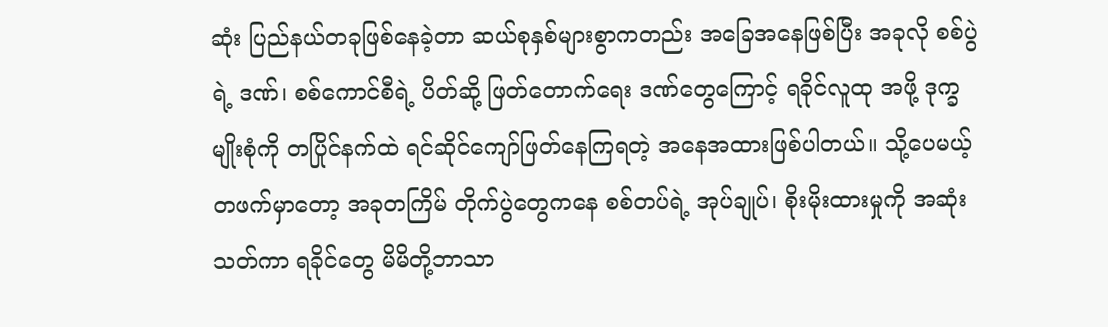ဆုံး ပြည်နယ်တခုဖြစ်နေခဲ့တာ ဆယ်စုနှစ်များစွာကတည်း အခြေအနေဖြစ်ပြီး အခုလို စစ်ပွဲရဲ့ ဒဏ်၊ စစ်ကောင်စီရဲ့ ပိတ်ဆို့ ဖြတ်တောက်ရေး ဒဏ်တွေကြောင့် ရခိုင်လူထု အဖို့ ဒုက္ခမျိုးစုံကို တပြိုင်နက်ထဲ ရင်ဆိုင်ကျော်ဖြတ်နေကြရတဲ့ အနေအထားဖြစ်ပါတယ်။ သို့ပေမယ့် တဖက်မှာတော့ အခုတကြိမ် တိုက်ပွဲတွေကနေ စစ်တပ်ရဲ့ အုပ်ချုပ်၊ စိုးမိုးထားမှုကို အဆုံးသတ်ကာ ရခိုင်တွေ မိမိတို့ဘာသာ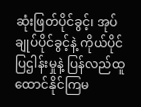ဆုံးဖြတ်ပိုင်ခွင့်၊ အုပ်ချုပ်ပိုင်ခွင့်နဲ့ ကိုယ်ပိုင်ပြဌါန်းမှုနဲ့ ပြန်လည်ထူထောင်နိုင်ကြမ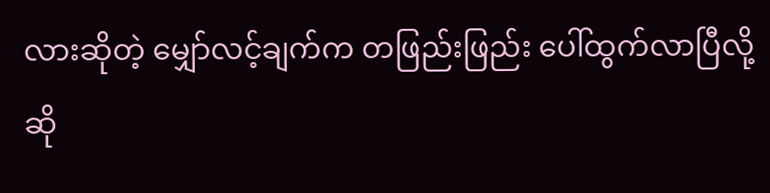လားဆိုတဲ့ မျှော်လင့်ချက်က တဖြည်းဖြည်း ပေါ်ထွက်လာပြီလို့ ဆို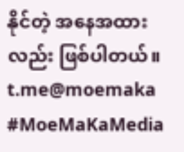နိုင်တဲ့ အနေအထားလည်း ဖြစ်ပါတယ်။
t.me@moemaka
#MoeMaKaMedia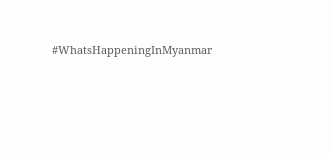#WhatsHappeningInMyanmar